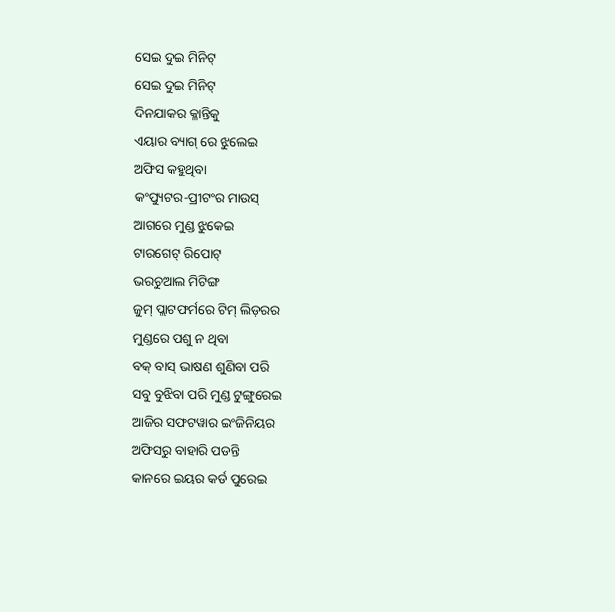ସେଇ ଦୁଇ ମିନିଟ୍
ସେଇ ଦୁଇ ମିନିଟ୍
ଦିନଯାକର କ୍ଳାନ୍ତିକୁ
ଏୟାର ବ୍ୟାଗ୍ ରେ ଝୁଲେଇ
ଅଫିସ କହୁଥିବା
କଂପ୍ୟୁଟର-ପ୍ରୀଟଂର ମାଉସ୍
ଆଗରେ ମୁଣ୍ଡ ଝୁକେଇ
ଟାରଗେଟ୍ ରିପୋଟ୍
ଭରଚୁଆଲ ମିଟିଙ୍ଗ
ଜୁମ୍ ପ୍ଲାଟଫର୍ମରେ ଟିମ୍ ଲିଡ଼ରର
ମୁଣ୍ଡରେ ପଶୁ ନ ଥିବା
ବକ୍ ବାସ୍ ଭାଷଣ ଶୁଣିବା ପରି
ସବୁ ବୁଝିବା ପରି ମୁଣ୍ଡ ଟୁଙ୍ଗୁରେଇ
ଆଜିର ସଫଟୱାର ଇଂଜିନିୟର
ଅଫିସରୁ ବାହାରି ପଡନ୍ତି
କାନରେ ଇୟର କର୍ଡ ପୁରେଇ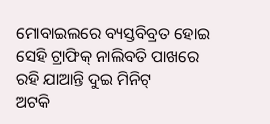ମୋବାଇଲରେ ବ୍ୟସ୍ତବିବ୍ରତ ହୋଇ
ସେହି ଟ୍ରାଫିକ୍ ନାଲିବତି ପାଖରେ
ରହି ଯାଆନ୍ତି ଦୁଇ ମିନିଟ୍
ଅଟକି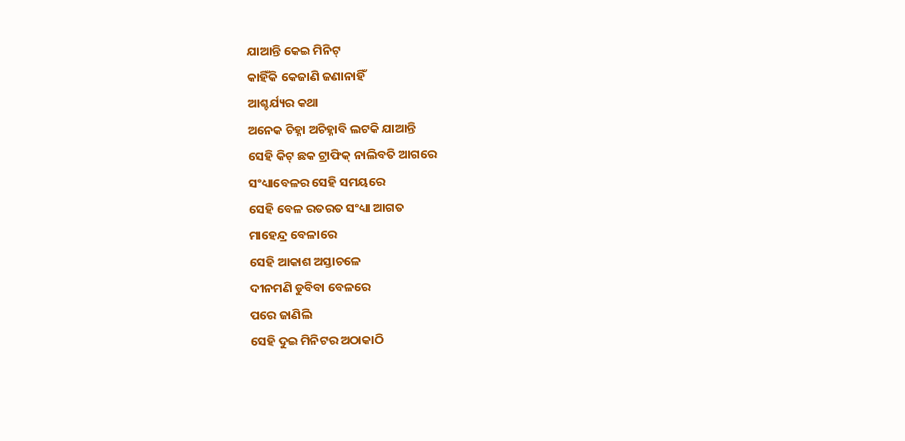ଯାଆନ୍ତି କେଇ ମିନିଟ୍
କାହିଁକି କେଜାଣି ଜଣାନାହିଁ
ଆଶ୍ଚର୍ଯ୍ୟର କଥା
ଅନେକ ଚିହ୍ନା ଅଚିହ୍ନାବି ଲଟକି ଯାଆନ୍ତି
ସେହି କିଟ୍ ଛକ ଟ୍ରାଫିକ୍ ନାଲିବତି ଆଗରେ
ସଂଧ୍ୟାବେଳର ସେହି ସମୟରେ
ସେହି ବେଳ ରତରତ ସଂଧ୍ୟା ଆଗତ
ମାହେନ୍ଦ୍ର ବେଳାରେ
ସେହି ଆକାଶ ଅସ୍ତାଚଳେ
ଦୀନମଣି ଡୁବିବା ବେଳରେ
ପରେ ଜାଣିଲି
ସେହି ଦୁଇ ମିନିଟର ଅଠାକାଠି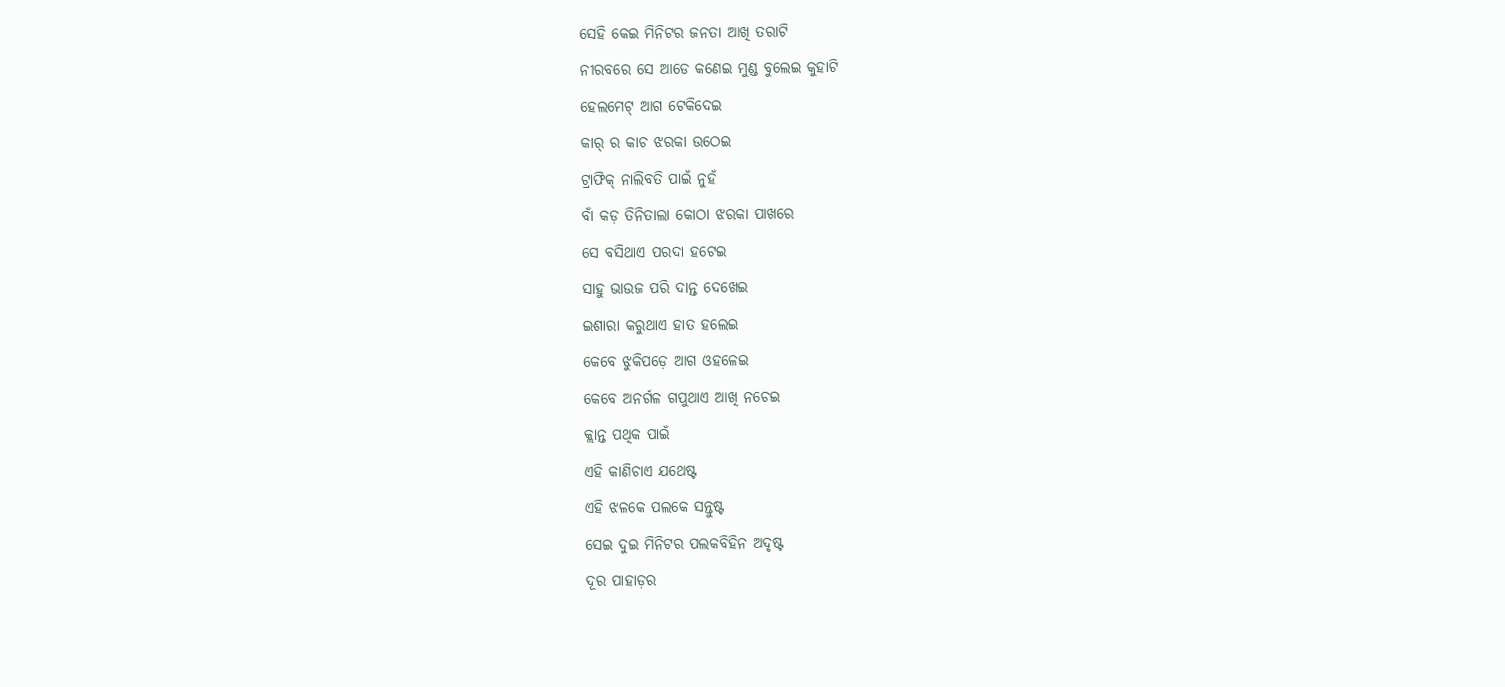ସେହି କେଇ ମିନିଟର ଜନତା ଆଖି ତରାଟି
ନୀରବରେ ସେ ଆଡେ କଣେଇ ମୁଣ୍ଡ ବୁଲେଇ କୁହାଟି
ହେଲମେଟ୍ ଆଗ ଟେକିଦେଇ
କାର୍ ର କାଚ ଝରକା ଉଠେଇ
ଟ୍ରାଫିକ୍ ନାଲିବତି ପାଇଁ ନୁହଁ
ବାଁ କଡ଼ ତିନିତାଲା କୋଠା ଝରକା ପାଖରେ
ସେ ବସିଥାଏ ପରଦା ହଟେଇ
ସାହୁ ଭାଉଜ ପରି ଦାନ୍ତ ଦେଖେଇ
ଇଶାରା କରୁଥାଏ ହାତ ହଲେଇ
କେବେ ଝୁକିପଡ଼େ ଆଗ ଓହଳେଇ
କେବେ ଅନର୍ଗଳ ଗପୁଥାଏ ଆଖି ନଚେଇ
କ୍ଲାନ୍ତ ପଥିକ ପାଇଁ
ଏହି କାଣିଚାଏ ଯଥେଷ୍ଟ
ଏହି ଝଳକେ ପଲକେ ସନ୍ତୁଷ୍ଟ
ସେଇ ଦୁଇ ମିନିଟର ପଲକବିହିନ ଅଦୃଷ୍ଟ
ଦୂର ପାହାଡ଼ର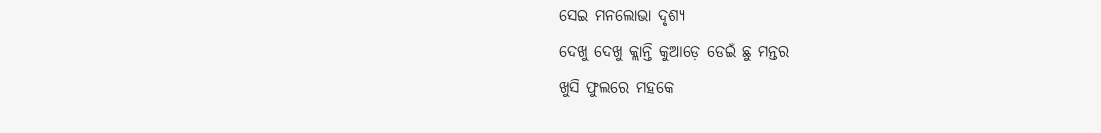ସେଇ ମନଲୋଭା ଦୃଶ୍ୟ
ଦେଖୁ ଦେଖୁ କ୍ଲାନ୍ତି କୁଆଡ଼େ ଡେଇଁ ଛୁ ମନ୍ତର
ଖୁସି ଫୁଲରେ ମହକେ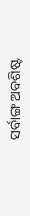ସର୍ବାଙ୍ଗ ଅବଶିଷ୍ଟ